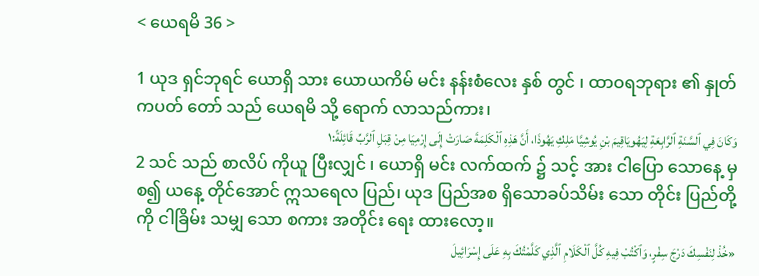< ယေရမိ 36 >

1 ယုဒ ရှင်ဘုရင် ယောရှိ သား ယောယကိမ် မင်း နန်းစံလေး နှစ် တွင် ၊ ထာဝရဘုရား ၏ နှုတ်ကပတ် တော် သည် ယေရမိ သို့ ရောက် လာသည်ကား၊
وَكَانَ فِي ٱلسَّنَةِ ٱلرَّابِعَةِ لِيَهُويَاقِيمَ بْنِ يُوشِيَّا مَلِكِ يَهُوذَا، أَنَّ هَذِهِ ٱلْكَلِمَةَ صَارَتْ إِلَى إِرْمِيَا مِنْ قِبَلِ ٱلرَّبِّ قَائِلَةً:١
2 သင် သည် စာလိပ် ကိုယူ ပြီးလျှင် ၊ ယောရှိ မင်း လက်ထက် ၌ သင့် အား ငါပြော သောနေ့ မှစ၍ ယနေ့ တိုင်အောင် ဣသရေလ ပြည်၊ ယုဒ ပြည်အစ ရှိသောခပ်သိမ်း သော တိုင်း ပြည်တို့ကို ငါခြိမ်း သမျှ သော စကား အတိုင်း ရေး ထားလော့။
«خُذْ لِنَفْسِكَ دَرْجَ سِفْرٍ، وَٱكْتُبْ فِيهِ كُلَّ ٱلْكَلَامِ ٱلَّذِي كَلَّمْتُكَ بِهِ عَلَى إِسْرَائِيلَ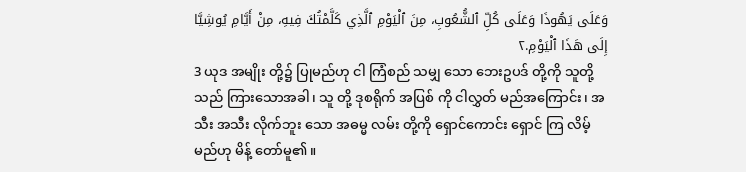وَعَلَى يَهُوذَا وَعَلَى كُلِّ ٱلشُّعُوبِ، مِنَ ٱلْيَوْمِ ٱلَّذِي كَلَّمْتُكَ فِيهِ، مِنْ أَيَّامِ يُوشِيَّا إِلَى هَذَا ٱلْيَوْمِ.٢
3 ယုဒ အမျိုး တို့၌ ပြုမည်ဟု ငါ ကြံစည် သမျှ သော ဘေးဥပဒ် တို့ကို သူတို့သည် ကြားသောအခါ၊ သူ တို့ ဒုစရိုက် အပြစ် ကို ငါလွှတ် မည်အကြောင်း၊ အသီး အသီး လိုက်ဘူး သော အဓမ္မ လမ်း တို့ကို ရှောင်ကောင်း ရှောင် ကြ လိမ့်မည်ဟု မိန့် တော်မူ၏။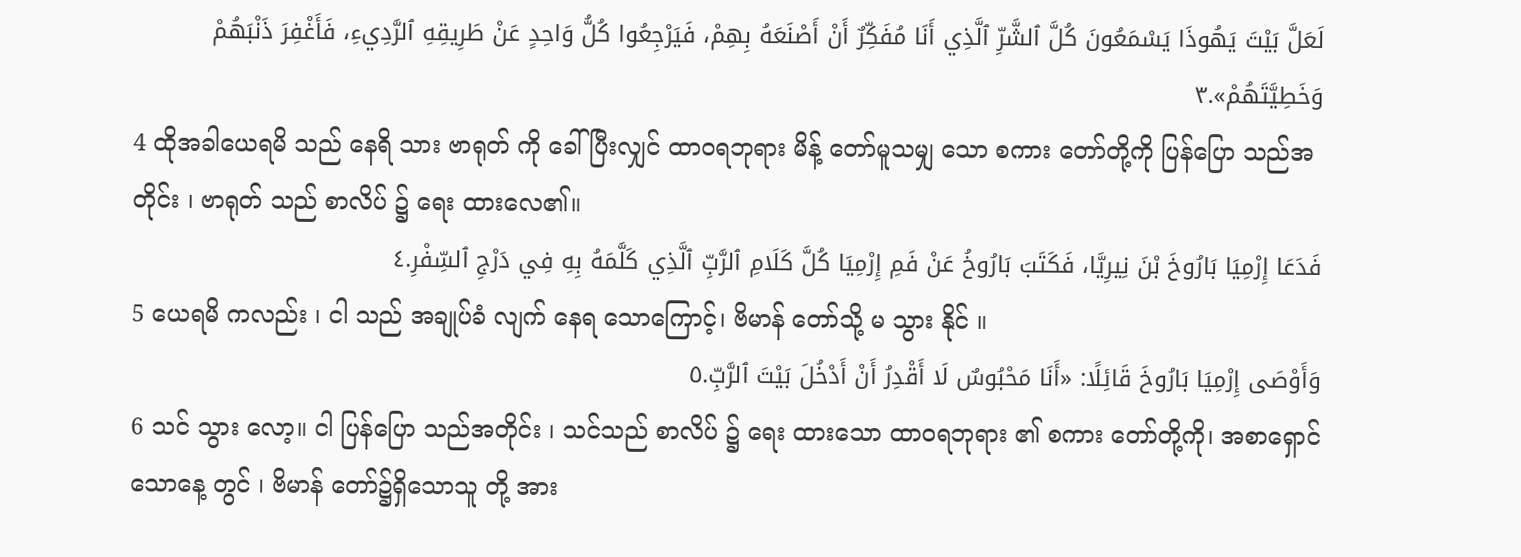لَعَلَّ بَيْتَ يَهُوذَا يَسْمَعُونَ كُلَّ ٱلشَّرِّ ٱلَّذِي أَنَا مُفَكِّرٌ أَنْ أَصْنَعَهُ بِهِمْ، فَيَرْجِعُوا كُلُّ وَاحِدٍ عَنْ طَرِيقِهِ ٱلرَّدِيءِ، فَأَغْفِرَ ذَنْبَهُمْ وَخَطِيَّتَهُمْ».٣
4 ထိုအခါယေရမိ သည် နေရိ သား ဗာရုတ် ကို ခေါ် ပြီးလျှင် ထာဝရဘုရား မိန့် တော်မူသမျှ သော စကား တော်တို့ကို ပြန်ပြော သည်အတိုင်း ၊ ဗာရုတ် သည် စာလိပ် ၌ ရေး ထားလေ၏။
فَدَعَا إِرْمِيَا بَارُوخَ بْنَ نِيرِيَّا، فَكَتَبَ بَارُوخُ عَنْ فَمِ إِرْمِيَا كُلَّ كَلَامِ ٱلرَّبِّ ٱلَّذِي كَلَّمَهُ بِهِ فِي دَرْجِ ٱلسِّفْرِ.٤
5 ယေရမိ ကလည်း ၊ ငါ သည် အချုပ်ခံ လျက် နေရ သောကြောင့်၊ ဗိမာန် တော်သို့ မ သွား နိုင် ။
وَأَوْصَى إِرْمِيَا بَارُوخَ قَائِلًا: «أَنَا مَحْبُوسٌ لَا أَقْدِرُ أَنْ أَدْخُلَ بَيْتَ ٱلرَّبِّ.٥
6 သင် သွား လော့။ ငါ ပြန်ပြော သည်အတိုင်း ၊ သင်သည် စာလိပ် ၌ ရေး ထားသော ထာဝရဘုရား ၏ စကား တော်တို့ကို၊ အစာရှောင် သောနေ့ တွင် ၊ ဗိမာန် တော်၌ရှိသောသူ တို့ အား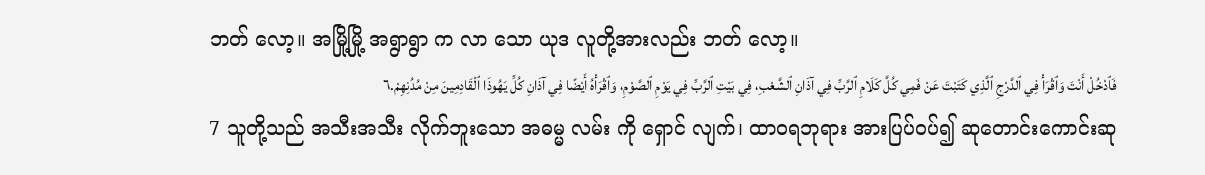ဘတ် လော့။ အမြို့မြို့ အရွာရွာ က လာ သော ယုဒ လူတို့အားလည်း ဘတ် လော့။
فَٱدْخُلْ أَنْتَ وَٱقْرَأْ فِي ٱلدَّرْجِ ٱلَّذِي كَتَبْتَ عَنْ فَمِي كُلَّ كَلَامِ ٱلرَّبِّ فِي آذَانِ ٱلشَّعْبِ، فِي بَيْتِ ٱلرَّبِّ فِي يَوْمِ ٱلصَّوْمِ، وَٱقْرَأْهُ أَيْضًا فِي آذَانِ كُلِّ يَهُوذَا ٱلْقَادِمِينَ مِنْ مُدُنِهِمْ.٦
7 သူတို့သည် အသီးအသီး လိုက်ဘူးသော အဓမ္မ လမ်း ကို ရှောင် လျက်၊ ထာဝရဘုရား အားပြပ်ဝပ်၍ ဆုတောင်းကောင်းဆု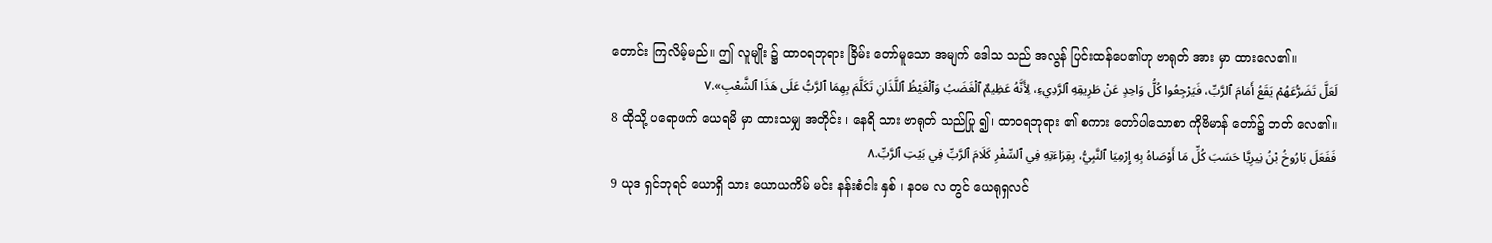တောင်း ကြလိမ့်မည်။ ဤ လူမျိုး ၌ ထာဝရဘုရား ခြိမ်း တော်မူသော အမျက် ဒေါသ သည် အလွန် ပြင်းထန်ပေ၏ဟု ဗာရုတ် အား မှာ ထားလေ၏။
لَعَلَّ تَضَرُّعَهُمْ يَقَعُ أَمَامَ ٱلرَّبِّ، فَيَرْجِعُوا كُلُّ وَاحِدٍ عَنْ طَرِيقِهِ ٱلرَّدِيءِ، لِأَنَّهُ عَظِيمٌ ٱلْغَضَبُ وَٱلْغَيْظُ ٱللَّذَانِ تَكَلَّمَ بِهِمَا ٱلرَّبُّ عَلَى هَذَا ٱلشَّعْبِ».٧
8 ထိုသို့ ပရောဖက် ယေရမိ မှာ ထားသမျှ အတိုင်း ၊ နေရိ သား ဗာရုတ် သည်ပြု ၍၊ ထာဝရဘုရား ၏ စကား တော်ပါသောစာ ကိုဗိမာန် တော်၌ ဘတ် လေ၏။
فَفَعَلَ بَارُوخُ بْنُ نِيرِيَّا حَسَبَ كُلِّ مَا أَوْصَاهُ بِهِ إِرْمِيَا ٱلنَّبِيُّ، بِقِرَاءَتِهِ فِي ٱلسِّفْرِ كَلَامَ ٱلرَّبِّ فِي بَيْتِ ٱلرَّبِّ.٨
9 ယုဒ ရှင်ဘုရင် ယောရှိ သား ယောယကိမ် မင်း နန်းစံငါး နှစ် ၊ နဝမ လ တွင် ယေရုရှလင်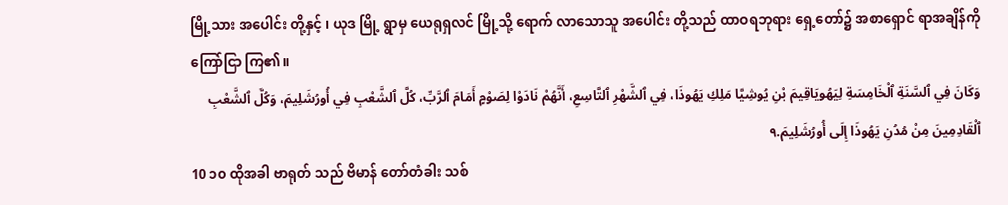မြို့သား အပေါင်း တို့နှင့် ၊ ယုဒ မြို့ ရွာမှ ယေရုရှလင် မြို့သို့ ရောက် လာသောသူ အပေါင်း တို့သည် ထာဝရဘုရား ရှေ့တော်၌ အစာရှောင် ရာအချိန်ကို ကြော်ငြာ ကြ၏။
وَكَانَ فِي ٱلسَّنَةِ ٱلْخَامِسَةِ لِيَهُويَاقِيمَ بْنِ يُوشِيَّا مَلِكِ يَهُوذَا، فِي ٱلشَّهْرِ ٱلتَّاسِعِ، أَنَّهُمْ نَادَوْا لِصَوْمٍ أَمَامَ ٱلرَّبِّ، كُلَّ ٱلشَّعْبِ فِي أُورُشَلِيمَ، وَكُلَّ ٱلشَّعْبِ ٱلْقَادِمِينَ مِنْ مُدُنِ يَهُوذَا إِلَى أُورُشَلِيمَ.٩
10 ၁၀ ထိုအခါ ဗာရုတ် သည် ဗိမာန် တော်တံခါး သစ်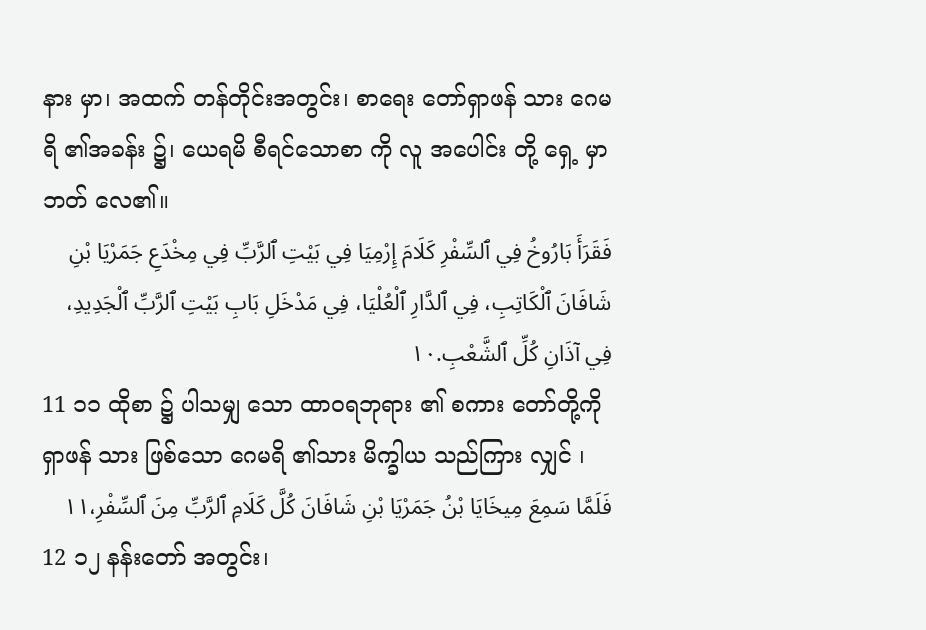နား မှာ၊ အထက် တန်တိုင်းအတွင်း၊ စာရေး တော်ရှာဖန် သား ဂေမရိ ၏အခန်း ၌၊ ယေရမိ စီရင်သောစာ ကို လူ အပေါင်း တို့ ရှေ့ မှာ ဘတ် လေ၏။
فَقَرَأَ بَارُوخُ فِي ٱلسِّفْرِ كَلَامَ إِرْمِيَا فِي بَيْتِ ٱلرَّبِّ فِي مِخْدَعِ جَمَرْيَا بْنِ شَافَانَ ٱلْكَاتِبِ، فِي ٱلدَّارِ ٱلْعُلْيَا، فِي مَدْخَلِ بَابِ بَيْتِ ٱلرَّبِّ ٱلْجَدِيدِ، فِي آذَانِ كُلِّ ٱلشَّعْبِ.١٠
11 ၁၁ ထိုစာ ၌ ပါသမျှ သော ထာဝရဘုရား ၏ စကား တော်တို့ကို ရှာဖန် သား ဖြစ်သော ဂေမရိ ၏သား မိက္ခါယ သည်ကြား လျှင် ၊
فَلَمَّا سَمِعَ مِيخَايَا بْنُ جَمَرْيَا بْنِ شَافَانَ كُلَّ كَلَامِ ٱلرَّبِّ مِنَ ٱلسِّفْرِ،١١
12 ၁၂ နန်းတော် အတွင်း၊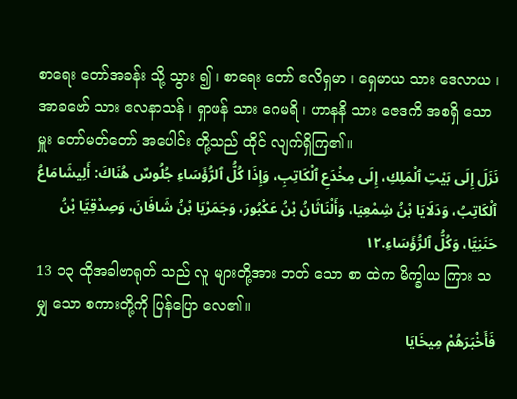စာရေး တော်အခန်း သို့ သွား ၍ ၊ စာရေး တော် ဧလိရှမာ ၊ ရှေမာယ သား ဒေလာယ ၊ အာခဗော် သား ဧလနာသန် ၊ ရှာဖန် သား ဂေမရိ ၊ ဟာနနိ သား ဇေဒကိ အစရှိ သော မှူး တော်မတ်တော် အပေါင်း တို့သည် ထိုင် လျက်ရှိကြ၏။
نَزَلَ إِلَى بَيْتِ ٱلْمَلِكِ، إِلَى مِخْدَعِ ٱلْكَاتِبِ، وَإِذَا كُلُّ ٱلرُّؤَسَاءِ جُلُوسٌ هُنَاكَ: أَلِيشَامَاعُ ٱلْكَاتِبُ، وَدَلَايَا بْنُ شِمْعِيَا، وَأَلْنَاثَانُ بْنُ عَكْبُورَ، وَجَمَرْيَا بْنُ شَافَانَ، وَصِدْقِيَّا بْنُ حَنَنِيَّا، وَكُلُّ ٱلرُّؤَسَاءِ.١٢
13 ၁၃ ထိုအခါဗာရုတ် သည် လူ များတို့အား ဘတ် သော စာ ထဲက မိက္ခါယ ကြား သမျှ သော စကားတို့ကို ပြန်ပြော လေ၏။
فَأَخْبَرَهُمْ مِيخَايَا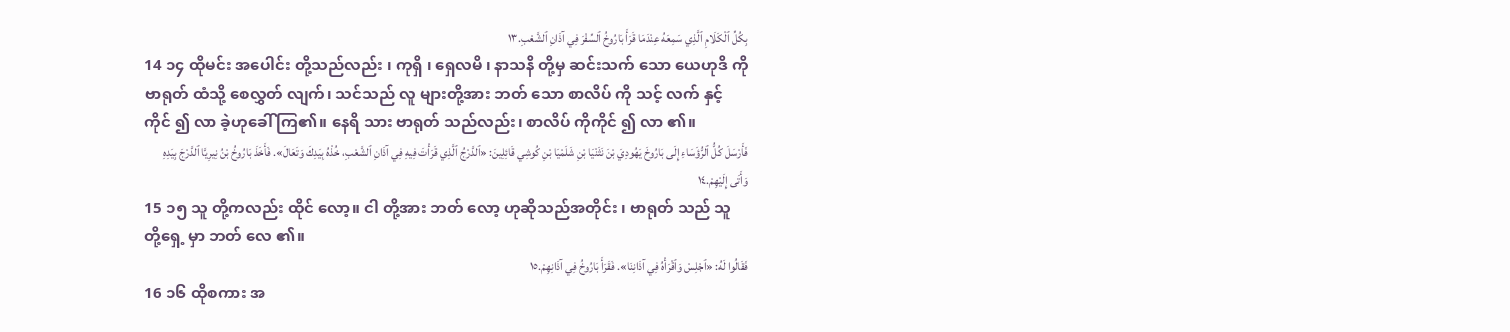بِكُلِّ ٱلْكَلَامِ ٱلَّذِي سَمِعَهُ عِنْدَمَا قَرَأَ بَارُوخُ ٱلسِّفْرَ فِي آذَانِ ٱلشَّعْبِ.١٣
14 ၁၄ ထိုမင်း အပေါင်း တို့သည်လည်း ၊ ကုရှိ ၊ ရှေလမိ ၊ နာသနိ တို့မှ ဆင်းသက် သော ယေဟုဒိ ကို ဗာရုတ် ထံသို့ စေလွှတ် လျက်၊ သင်သည် လူ များတို့အား ဘတ် သော စာလိပ် ကို သင့် လက် နှင့်ကိုင် ၍ လာ ခဲ့ဟုခေါ် ကြ၏။ နေရိ သား ဗာရုတ် သည်လည်း၊ စာလိပ် ကိုကိုင် ၍ လာ ၏။
فَأَرْسَلَ كُلُّ ٱلرُّؤَسَاءِ إِلَى بَارُوخَ يَهُودِيَ بْنَ نَثَنْيَا بْنِ شَلَمْيَا بْنِ كُوشِي قَائِلِينَ: «ٱلدَّرْجُ ٱلَّذِي قَرَأْتَ فِيهِ فِي آذَانِ ٱلشَّعْبِ، خُذْهُ بِيَدِكَ وَتَعَالَ». فَأَخَذَ بَارُوخُ بْنُ نِيرِيَّا ٱلدَّرْجَ بِيَدِهِ وَأَتَى إِلَيْهِمْ.١٤
15 ၁၅ သူ တို့ကလည်း ထိုင် လော့။ ငါ တို့အား ဘတ် လော့ ဟုဆိုသည်အတိုင်း ၊ ဗာရုတ် သည် သူ တို့ရှေ့ မှာ ဘတ် လေ ၏။
فَقَالُوا لَهُ: «ٱجْلِسْ وَٱقْرَأْهُ فِي آذَانِنَا». فَقَرَأَ بَارُوخُ فِي آذَانِهِمْ.١٥
16 ၁၆ ထိုစကား အ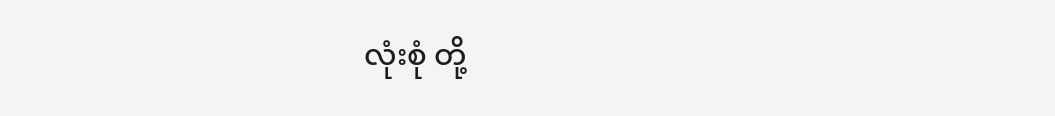လုံးစုံ တို့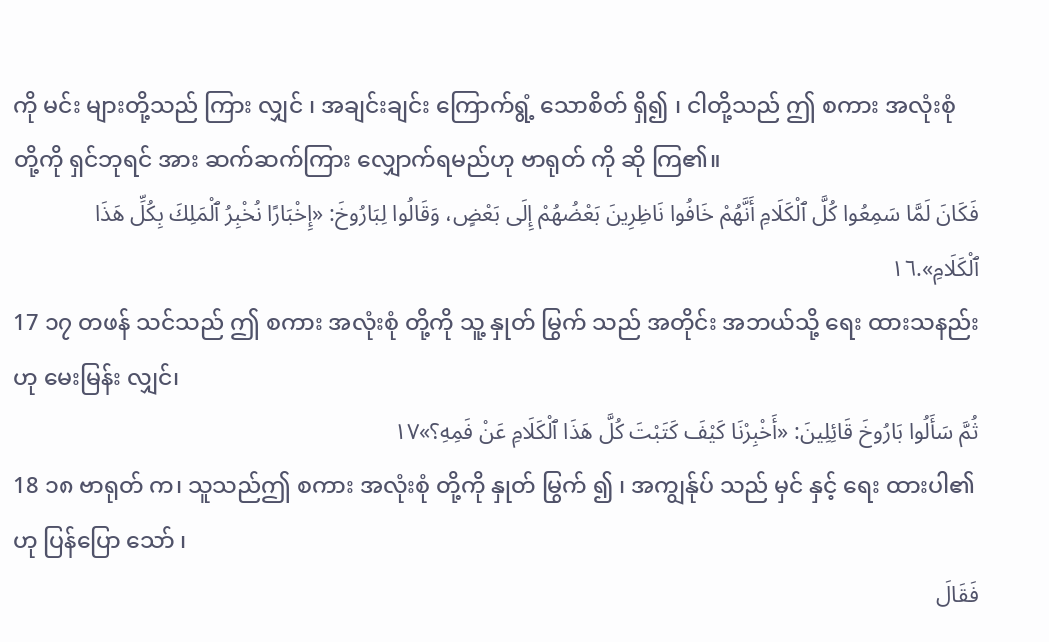ကို မင်း များတို့သည် ကြား လျှင် ၊ အချင်းချင်း ကြောက်ရွံ့ သောစိတ် ရှိ၍ ၊ ငါတို့သည် ဤ စကား အလုံးစုံ တို့ကို ရှင်ဘုရင် အား ဆက်ဆက်ကြား လျှောက်ရမည်ဟု ဗာရုတ် ကို ဆို ကြ၏။
فَكَانَ لَمَّا سَمِعُوا كُلَّ ٱلْكَلَامِ أَنَّهُمْ خَافُوا نَاظِرِينَ بَعْضُهُمْ إِلَى بَعْضٍ، وَقَالُوا لِبَارُوخَ: «إِخْبَارًا نُخْبِرُ ٱلْمَلِكَ بِكُلِّ هَذَا ٱلْكَلَامِ».١٦
17 ၁၇ တဖန် သင်သည် ဤ စကား အလုံးစုံ တို့ကို သူ့ နှုတ် မြွက် သည် အတိုင်း အဘယ်သို့ ရေး ထားသနည်းဟု မေးမြန်း လျှင်၊
ثُمَّ سَأَلُوا بَارُوخَ قَائِلِينَ: «أَخْبِرْنَا كَيْفَ كَتَبْتَ كُلَّ هَذَا ٱلْكَلَامِ عَنْ فَمِهِ؟»١٧
18 ၁၈ ဗာရုတ် က၊ သူသည်ဤ စကား အလုံးစုံ တို့ကို နှုတ် မြွက် ၍ ၊ အကျွန်ုပ် သည် မှင် နှင့် ရေး ထားပါ၏ဟု ပြန်ပြော သော် ၊
فَقَالَ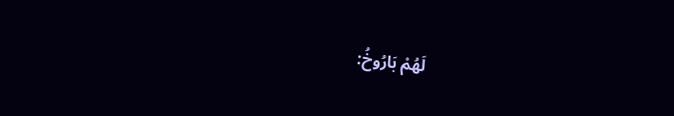لَهُمْ بَارُوخُ: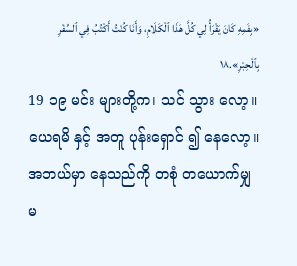«بِفَمِهِ كَانَ يَقْرَأُ لِي كُلَّ هَذَا ٱلْكَلَامِ، وَأَنَا كُنْتُ أَكْتُبُ فِي ٱلسِّفْرِ بِٱلْحِبْرِ».١٨
19 ၁၉ မင်း များတို့က၊ သင် သွား လော့။ ယေရမိ နှင့် အတူ ပုန်းရှောင် ၍ နေလော့။ အဘယ်မှာ နေသည်ကို တစုံ တယောက်မျှ မ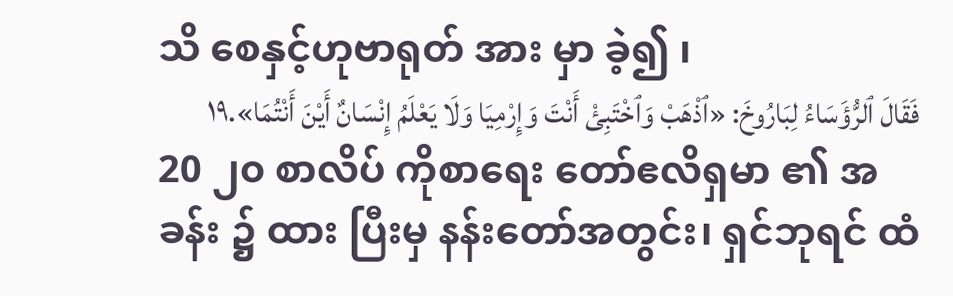သိ စေနှင့်ဟုဗာရုတ် အား မှာ ခဲ့၍ ၊
فَقَالَ ٱلرُّؤَسَاءُ لِبَارُوخَ: «ٱذْهَبْ وَٱخْتَبِئْ أَنْتَ وَإِرْمِيَا وَلَا يَعْلَمُ إِنْسَانٌ أَيْنَ أَنْتُمَا».١٩
20 ၂၀ စာလိပ် ကိုစာရေး တော်ဧလိရှမာ ၏ အခန်း ၌ ထား ပြီးမှ နန်းတော်အတွင်း၊ ရှင်ဘုရင် ထံ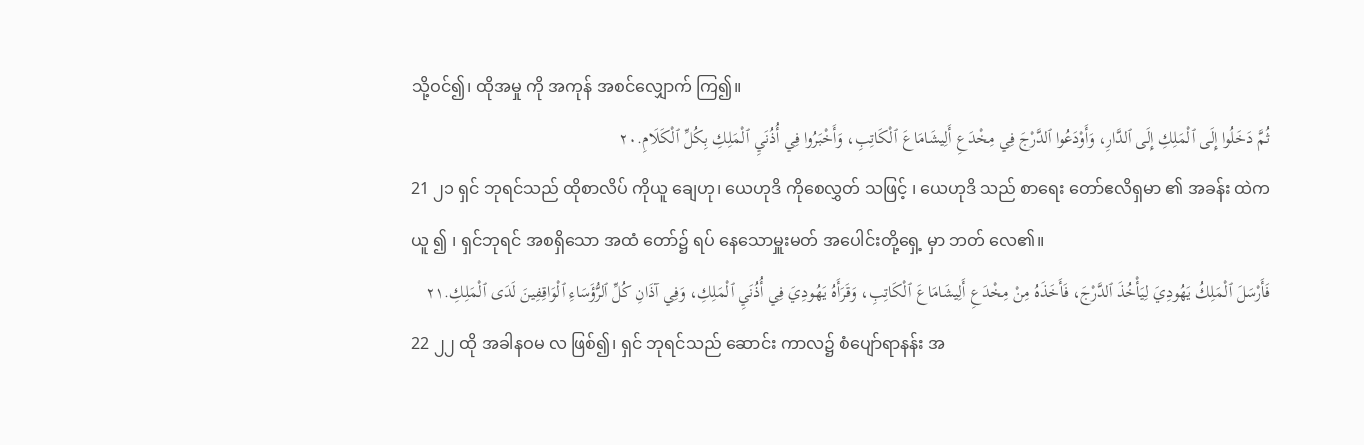သို့ဝင်၍၊ ထိုအမှု ကို အကုန် အစင်လျှောက် ကြ၍။
ثُمَّ دَخَلُوا إِلَى ٱلْمَلِكِ إِلَى ٱلدَّارِ، وَأَوْدَعُوا ٱلدَّرْجَ فِي مِخْدَعِ أَلِيشَامَاعَ ٱلْكَاتِبِ، وَأَخْبَرُوا فِي أُذُنَيِ ٱلْمَلِكِ بِكُلِّ ٱلْكَلَامِ.٢٠
21 ၂၁ ရှင် ဘုရင်သည် ထိုစာလိပ် ကိုယူ ချေဟု၊ ယေဟုဒိ ကိုစေလွှတ် သဖြင့် ၊ ယေဟုဒိ သည် စာရေး တော်ဧလိရှမာ ၏ အခန်း ထဲက ယူ ၍ ၊ ရှင်ဘုရင် အစရှိသော အထံ တော်၌ ရပ် နေသောမှူးမတ် အပေါင်းတို့ရှေ့ မှာ ဘတ် လေ၏။
فَأَرْسَلَ ٱلْمَلِكُ يَهُودِيَ لِيَأْخُذَ ٱلدَّرْجَ، فَأَخَذَهُ مِنْ مِخْدَعِ أَلِيشَامَاعَ ٱلْكَاتِبِ، وَقَرَأَهُ يَهُودِيَ فِي أُذُنَيِ ٱلْمَلِكِ، وَفِي آذَانِ كُلِّ ٱلرُّؤَسَاءِ ٱلْوَاقِفِينَ لَدَى ٱلْمَلِكِ.٢١
22 ၂၂ ထို အခါနဝမ လ ဖြစ်၍၊ ရှင် ဘုရင်သည် ဆောင်း ကာလ၌ စံပျော်ရာနန်း အ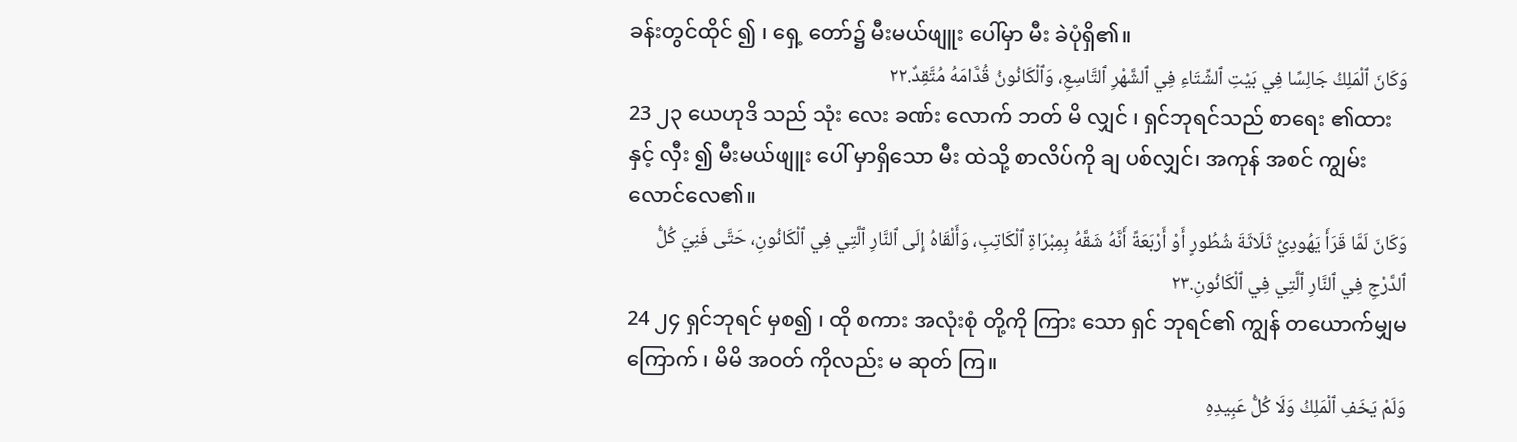ခန်းတွင်ထိုင် ၍ ၊ ရှေ့ တော်၌ မီးမယ်ဖျူး ပေါ်မှာ မီး ခဲပုံရှိ၏။
وَكَانَ ٱلْمَلِكُ جَالِسًا فِي بَيْتِ ٱلشِّتَاءِ فِي ٱلشَّهْرِ ٱلتَّاسِعِ، وَٱلْكَانُونُ قُدَّامَهُ مُتَّقِدٌ.٢٢
23 ၂၃ ယေဟုဒိ သည် သုံး လေး ခဏ်း လောက် ဘတ် မိ လျှင် ၊ ရှင်ဘုရင်သည် စာရေး ၏ထား နှင့် လှီး ၍ မီးမယ်ဖျူး ပေါ် မှာရှိသော မီး ထဲသို့ စာလိပ်ကို ချ ပစ်လျှင်၊ အကုန် အစင် ကျွမ်း လောင်လေ၏။
وَكَانَ لَمَّا قَرَأَ يَهُودِيُ ثَلَاثَةَ شُطُورٍ أَوْ أَرْبَعَةً أَنَّهُ شَقَّهُ بِمِبْرَاةِ ٱلْكَاتِبِ، وَأَلْقَاهُ إِلَى ٱلنَّارِ ٱلَّتِي فِي ٱلْكَانُونِ، حَتَّى فَنِيَ كُلُّ ٱلدَّرْجِ فِي ٱلنَّارِ ٱلَّتِي فِي ٱلْكَانُونِ.٢٣
24 ၂၄ ရှင်ဘုရင် မှစ၍ ၊ ထို စကား အလုံးစုံ တို့ကို ကြား သော ရှင် ဘုရင်၏ ကျွန် တယောက်မျှမ ကြောက် ၊ မိမိ အဝတ် ကိုလည်း မ ဆုတ် ကြ။
وَلَمْ يَخَفِ ٱلْمَلِكُ وَلَا كُلُّ عَبِيدِهِ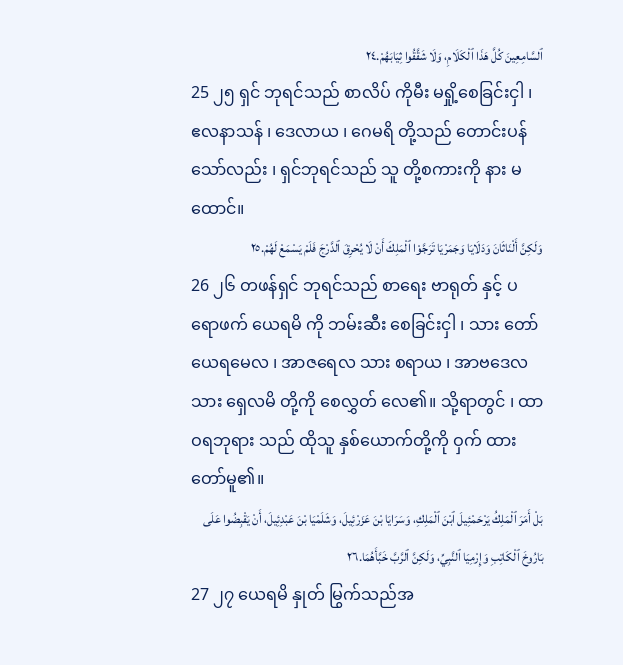ٱلسَّامِعِينَ كُلَّ هَذَا ٱلْكَلَامِ، وَلَا شَقَّقُوا ثِيَابَهُمْ.٢٤
25 ၂၅ ရှင် ဘုရင်သည် စာလိပ် ကိုမီး မရှို့စေခြင်းငှါ ၊ ဧလနာသန် ၊ ဒေလာယ ၊ ဂေမရိ တို့သည် တောင်းပန် သော်လည်း ၊ ရှင်ဘုရင်သည် သူ တို့စကားကို နား မ ထောင်။
وَلَكِنَّ أَلْنَاثَانَ وَدَلَايَا وَجَمَرْيَا تَرَجَّوْا ٱلْمَلِكَ أَنْ لَا يُحْرِقَ ٱلدَّرْجَ فَلَمْ يَسْمَعْ لَهُمْ.٢٥
26 ၂၆ တဖန်ရှင် ဘုရင်သည် စာရေး ဗာရုတ် နှင့် ပရောဖက် ယေရမိ ကို ဘမ်းဆီး စေခြင်းငှါ ၊ သား တော်ယေရမေလ ၊ အာဇရေလ သား စရာယ ၊ အာဗဒေလ သား ရှေလမိ တို့ကို စေလွှတ် လေ၏။ သို့ရာတွင် ၊ ထာဝရဘုရား သည် ထိုသူ နှစ်ယောက်တို့ကို ဝှက် ထားတော်မူ၏။
بَلْ أَمَرَ ٱلْمَلِكُ يَرْحَمْئِيلَ ٱبْنَ ٱلْمَلِكِ، وَسَرَايَا بْنَ عَزَرْئِيلَ، وَشَلَمْيَا بْنَ عَبْدِئِيلَ، أَنْ يَقْبِضُوا عَلَى بَارُوخَ ٱلْكَاتِبِ وَإِرْمِيَا ٱلنَّبِيِّ، وَلَكِنَّ ٱلرَّبَّ خَبَّأَهُمَا.٢٦
27 ၂၇ ယေရမိ နှုတ် မြွက်သည်အ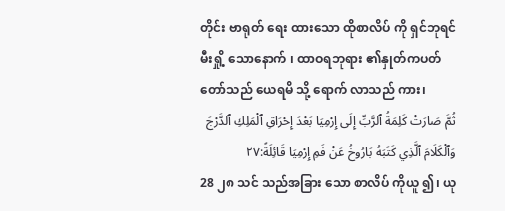တိုင်း ဗာရုတ် ရေး ထားသော ထိုစာလိပ် ကို ရှင်ဘုရင် မီးရှို့ သောနောက် ၊ ထာဝရဘုရား ၏နှုတ်ကပတ် တော်သည် ယေရမိ သို့ ရောက် လာသည် ကား၊
ثُمَّ صَارَتْ كَلِمَةُ ٱلرَّبِّ إِلَى إِرْمِيَا بَعْدَ إِحْرَاقِ ٱلْمَلِكِ ٱلدَّرْجَ وَٱلْكَلَامَ ٱلَّذِي كَتَبَهُ بَارُوخُ عَنْ فَمِ إِرْمِيَا قَائِلَةً:٢٧
28 ၂၈ သင် သည်အခြား သော စာလိပ် ကိုယူ ၍၊ ယု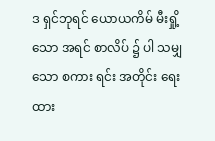ဒ ရှင်ဘုရင် ယောယကိမ် မီးရှို့ သော အရင် စာလိပ် ၌ ပါ သမျှ သော စကား ရင်း အတိုင်း ရေး ထား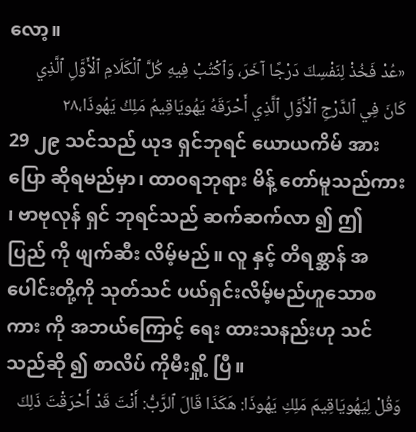လော့။
«عُدْ فَخُذْ لِنَفْسِكَ دَرْجًا آخَرَ، وَٱكْتُبْ فِيهِ كُلَّ ٱلْكَلَامِ ٱلْأَوَّلِ ٱلَّذِي كَانَ فِي ٱلدَّرْجِ ٱلْأَوَّلِ ٱلَّذِي أَحْرَقَهُ يَهُويَاقِيمُ مَلِكُ يَهُوذَا،٢٨
29 ၂၉ သင်သည် ယုဒ ရှင်ဘုရင် ယောယကိမ် အား ပြော ဆိုရမည်မှာ၊ ထာဝရဘုရား မိန့် တော်မူသည်ကား ၊ ဗာဗုလုန် ရှင် ဘုရင်သည် ဆက်ဆက်လာ ၍ ဤ ပြည် ကို ဖျက်ဆီး လိမ့်မည်။ လူ နှင့် တိရစ္ဆာန် အပေါင်းတို့ကို သုတ်သင် ပယ်ရှင်းလိမ့်မည်ဟူသောစကား ကို အဘယ်ကြောင့် ရေး ထားသနည်းဟု သင်သည်ဆို ၍ စာလိပ် ကိုမီးရှို့ ပြီ။
وَقُلْ لِيَهُويَاقِيمَ مَلِكِ يَهُوذَا: هَكَذَا قَالَ ٱلرَّبُّ: أَنْتَ قَدْ أَحْرَقْتَ ذَلِكَ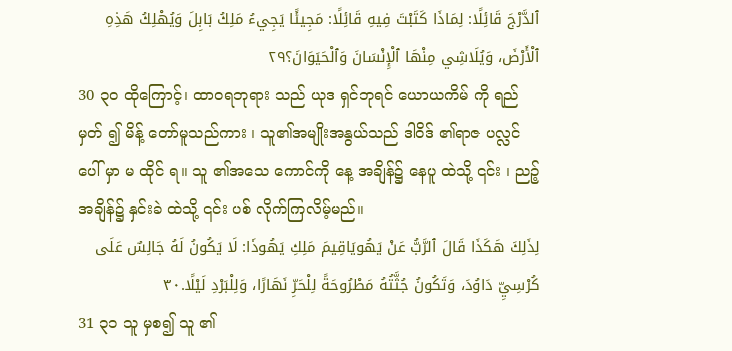ٱلدَّرْجَ قَائِلًا: لِمَاذَا كَتَبْتَ فِيهِ قَائِلًا: مَجِيئًا يَجِيءُ مَلِكُ بَابِلَ وَيُهْلِكُ هَذِهِ ٱلْأَرْضَ، وَيُلَاشِي مِنْهَا ٱلْإِنْسَانَ وَٱلْحَيَوَانَ؟٢٩
30 ၃၀ ထိုကြောင့်၊ ထာဝရဘုရား သည် ယုဒ ရှင်ဘုရင် ယောယကိမ် ကို ရည်မှတ် ၍ မိန့် တော်မူသည်ကား ၊ သူ၏အမျိုးအနွယ်သည် ဒါဝိဒ် ၏ရာဇ ပလ္လင်ပေါ် မှာ မ ထိုင် ရ။ သူ ၏အသေ ကောင်ကို နေ့ အချိန်၌ နေပူ ထဲသို့ ၎င်း ၊ ညဉ့် အချိန်၌ နှင်းခဲ ထဲသို့ ၎င်း ပစ် လိုက်ကြလိမ့်မည်။
لِذَلِكَ هَكَذَا قَالَ ٱلرَّبُّ عَنْ يَهُويَاقِيمَ مَلِكِ يَهُوذَا: لَا يَكُونُ لَهُ جَالِسٌ عَلَى كُرْسِيِّ دَاوُدَ، وَتَكُونُ جُثَّتُهُ مَطْرُوحَةً لِلْحَرِّ نَهَارًا، وَلِلْبَرْدِ لَيْلًا.٣٠
31 ၃၁ သူ မှစ၍ သူ ၏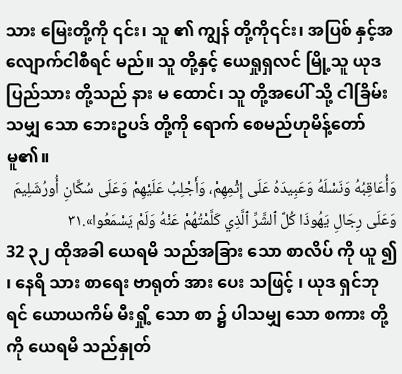သား မြေးတို့ကို ၎င်း၊ သူ ၏ ကျွန် တို့ကို၎င်း၊ အပြစ် နှင့်အလျောက်ငါစီရင် မည်။ သူ တို့နှင့် ယေရှုရှလင် မြို့သူ ယုဒ ပြည်သား တို့သည် နား မ ထောင်၊ သူ တို့အပေါ် သို့ ငါခြိမ်း သမျှ သော ဘေးဥပဒ် တို့ကို ရောက် စေမည်ဟုမိန့်တော်မူ၏။
وَأُعَاقِبُهُ وَنَسْلَهُ وَعَبِيدَهُ عَلَى إِثْمِهِمْ، وَأَجْلِبُ عَلَيْهِمْ وَعَلَى سُكَّانِ أُورُشَلِيمَ وَعَلَى رِجَالِ يَهُوذَا كُلَّ ٱلشَّرِّ ٱلَّذِي كَلَّمْتُهُمْ عَنْهُ وَلَمْ يَسْمَعُوا».٣١
32 ၃၂ ထိုအခါ ယေရမိ သည်အခြား သော စာလိပ် ကို ယူ ၍ ၊ နေရိ သား စာရေး ဗာရုတ် အား ပေး သဖြင့် ၊ ယုဒ ရှင်ဘုရင် ယောယကိမ် မီးရှို့ သော စာ ၌ ပါသမျှ သော စကား တို့ကို ယေရမိ သည်နှုတ်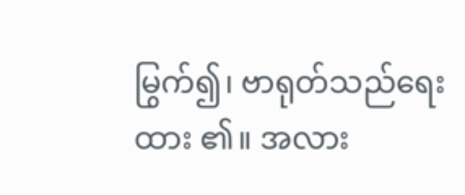မြွက်၍၊ ဗာရုတ်သည်ရေး ထား ၏။ အလား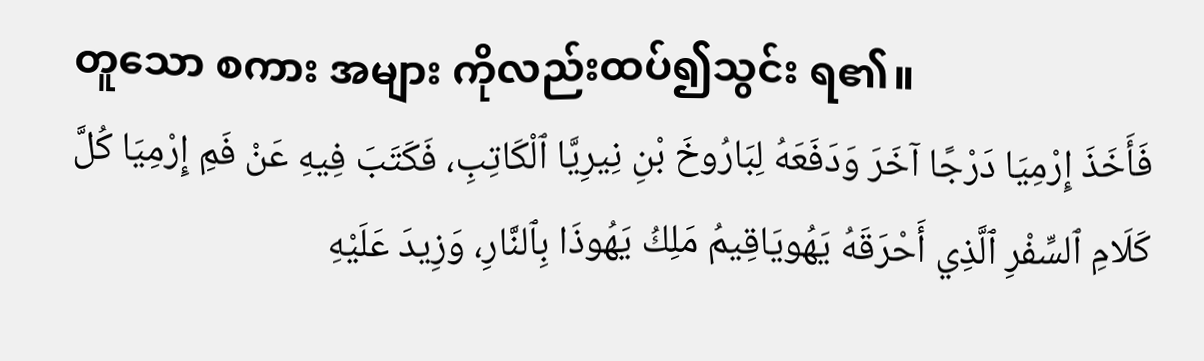တူသော စကား အများ ကိုလည်းထပ်၍သွင်း ရ၏။
فَأَخَذَ إِرْمِيَا دَرْجًا آخَرَ وَدَفَعَهُ لِبَارُوخَ بْنِ نِيرِيَّا ٱلْكَاتِبِ، فَكَتَبَ فِيهِ عَنْ فَمِ إِرْمِيَا كُلَّ كَلَامِ ٱلسِّفْرِ ٱلَّذِي أَحْرَقَهُ يَهُويَاقِيمُ مَلِكُ يَهُوذَا بِٱلنَّارِ، وَزِيدَ عَلَيْهِ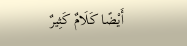أَيْضًا كَلَامٌ كَثِيرٌ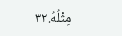مِثْلُهُ.٣٢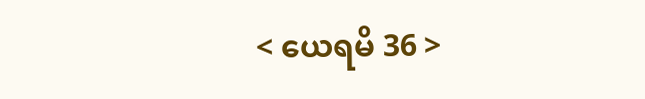< ယေရမိ 36 >